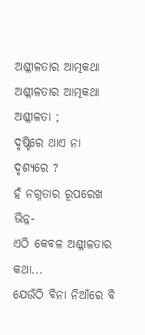ଅଶ୍ଳୀଳତାର ଆତ୍ମକଥା
ଅଶ୍ଳୀଳତାର ଆତ୍ମକଥା
ଅଶ୍ଳୀଳତା ;
ଦୃଷ୍ଟିରେ ଥାଏ ନା ଦୃଶ୍ୟରେ ?
ହଁ ନଗ୍ନତାର ରୂପରେଖ ଭିନ୍ନ-
ଏଠି କେବଳ ଅଶ୍ଳୀଳତାର କଥା...
ଯେଉଁଠି ବିନା ନିଆଁରେ ବି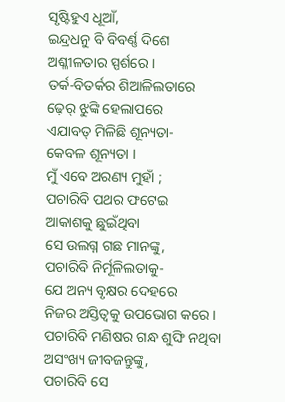ସୃଷ୍ଟିହୁଏ ଧୂଆଁ,
ଇନ୍ଦ୍ରଧନୁ ବି ବିବର୍ଣ୍ଣ ଦିଶେ
ଅଶ୍ଳୀଳତାର ସ୍ପର୍ଶରେ ।
ତର୍କ-ବିତର୍କର ଶିଆଳିଲତାରେ
ଢ଼େର୍ ଝୁଙ୍କି ହେଲାପରେ
ଏଯାବତ୍ ମିଳିଛି ଶୂନ୍ୟତା-
କେବଳ ଶୂନ୍ୟତା ।
ମୁଁ ଏବେ ଅରଣ୍ୟ ମୁହାଁ ;
ପଚାରିବି ପଥର ଫଟେଇ
ଆକାଶକୁ ଛୁଇଁଥିବା
ସେ ଉଲଗ୍ନ ଗଛ ମାନଙ୍କୁ,
ପଚାରିବି ନିର୍ମୂଳିଲତାକୁ-
ଯେ ଅନ୍ୟ ବୃକ୍ଷର ଦେହରେ
ନିଜର ଅସ୍ତିତ୍ୱକୁ ଉପଭୋଗ କରେ ।
ପଚାରିବି ମଣିଷର ଗନ୍ଧ ଶୁଙ୍ଘି ନଥିବା
ଅସଂଖ୍ୟ ଜୀବଜନ୍ତୁଙ୍କୁ,
ପଚାରିବି ସେ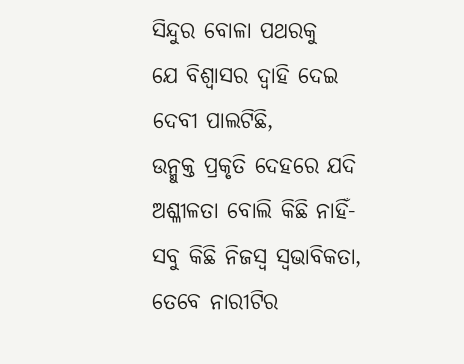ସିନ୍ଦୁର ବୋଳା ପଥରକୁ
ଯେ ବିଶ୍ୱାସର ଦ୍ୱାହି ଦେଇ
ଦେବୀ ପାଲଟିଛି,
ଉନ୍ମୁକ୍ତ ପ୍ରକୃତି ଦେହରେ ଯଦି
ଅଶ୍ଳୀଳତା ବୋଲି କିଛି ନାହିଁ-
ସବୁ କିଛି ନିଜସ୍ୱ ସ୍ୱଭାବିକତା,
ତେବେ ନାରୀଟିର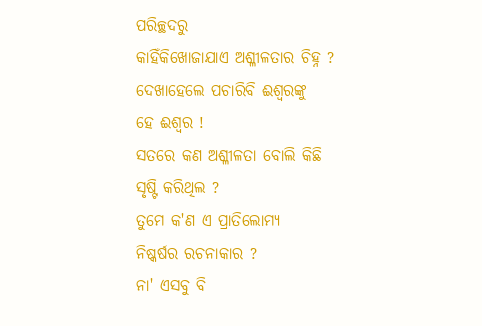ପରିଚ୍ଛଦରୁ
କାହିଁକିଖୋଜାଯାଏ ଅଶ୍ଳୀଳତାର ଚିହ୍ନ ?
ଦେଖାହେଲେ ପଚାରିବି ଈଶ୍ୱରଙ୍କୁ
ହେ ଈଶ୍ୱର !
ସତରେ କଣ ଅଶ୍ଳୀଳତା ବୋଲି କିଛି
ସୃଷ୍ଟି କରିଥିଲ ?
ତୁମେ କ'ଣ ଏ ପ୍ରାତିଲୋମ୍ୟ
ନିଷ୍କର୍ଷର ରଚନାକାର ?
ନା' ଏସବୁ ବି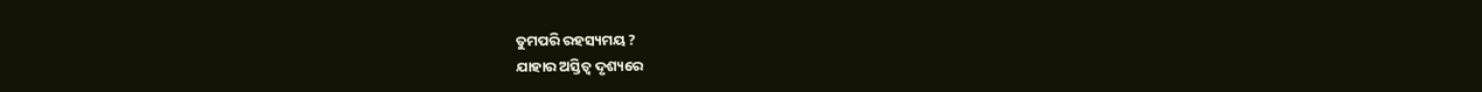ତୁମପରି ରହସ୍ୟମୟ ?
ଯାହାର ଅସ୍ତିତ୍ବ ଦୃଶ୍ୟରେ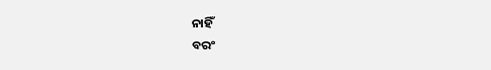ନାହିଁ
ବରଂ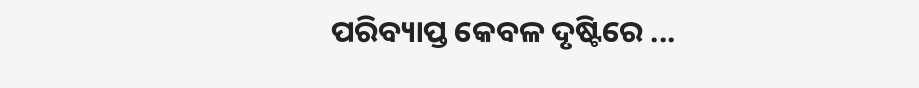ପରିବ୍ୟାପ୍ତ କେବଳ ଦୃଷ୍ଟିରେ ...